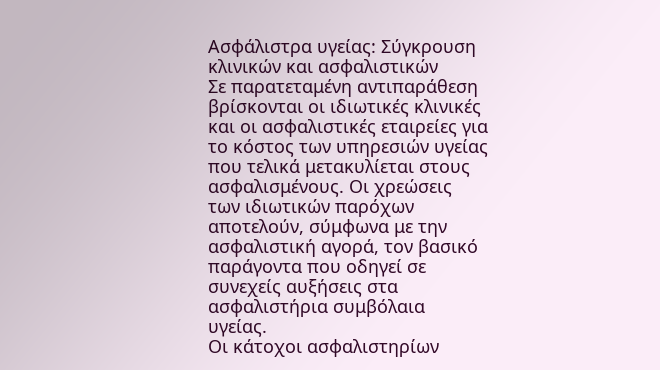Ασφάλιστρα υγείας: Σύγκρουση κλινικών και ασφαλιστικών
Σε παρατεταμένη αντιπαράθεση βρίσκονται οι ιδιωτικές κλινικές και οι ασφαλιστικές εταιρείες για το κόστος των υπηρεσιών υγείας που τελικά μετακυλίεται στους ασφαλισμένους. Οι χρεώσεις των ιδιωτικών παρόχων αποτελούν, σύμφωνα με την ασφαλιστική αγορά, τον βασικό παράγοντα που οδηγεί σε συνεχείς αυξήσεις στα ασφαλιστήρια συμβόλαια υγείας.
Οι κάτοχοι ασφαλιστηρίων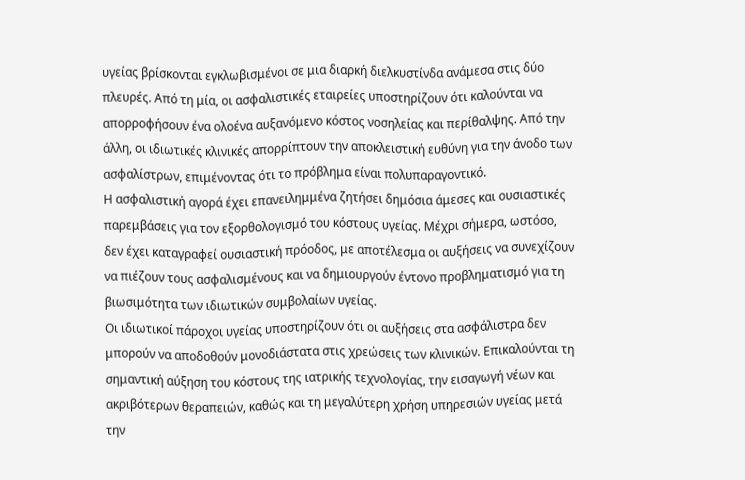υγείας βρίσκονται εγκλωβισμένοι σε μια διαρκή διελκυστίνδα ανάμεσα στις δύο πλευρές. Από τη μία, οι ασφαλιστικές εταιρείες υποστηρίζουν ότι καλούνται να απορροφήσουν ένα ολοένα αυξανόμενο κόστος νοσηλείας και περίθαλψης. Από την άλλη, οι ιδιωτικές κλινικές απορρίπτουν την αποκλειστική ευθύνη για την άνοδο των ασφαλίστρων, επιμένοντας ότι το πρόβλημα είναι πολυπαραγοντικό.
Η ασφαλιστική αγορά έχει επανειλημμένα ζητήσει δημόσια άμεσες και ουσιαστικές παρεμβάσεις για τον εξορθολογισμό του κόστους υγείας. Μέχρι σήμερα, ωστόσο, δεν έχει καταγραφεί ουσιαστική πρόοδος, με αποτέλεσμα οι αυξήσεις να συνεχίζουν να πιέζουν τους ασφαλισμένους και να δημιουργούν έντονο προβληματισμό για τη βιωσιμότητα των ιδιωτικών συμβολαίων υγείας.
Οι ιδιωτικοί πάροχοι υγείας υποστηρίζουν ότι οι αυξήσεις στα ασφάλιστρα δεν μπορούν να αποδοθούν μονοδιάστατα στις χρεώσεις των κλινικών. Επικαλούνται τη σημαντική αύξηση του κόστους της ιατρικής τεχνολογίας, την εισαγωγή νέων και ακριβότερων θεραπειών, καθώς και τη μεγαλύτερη χρήση υπηρεσιών υγείας μετά την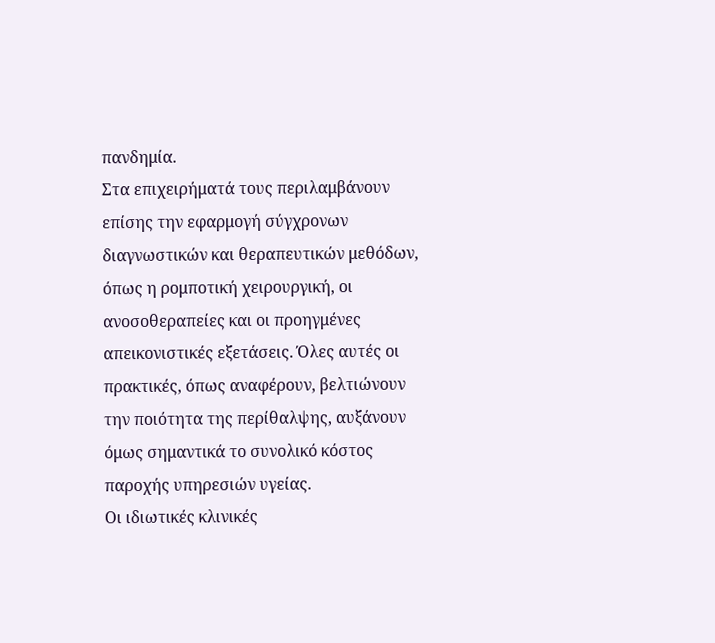πανδημία.
Στα επιχειρήματά τους περιλαμβάνουν επίσης την εφαρμογή σύγχρονων διαγνωστικών και θεραπευτικών μεθόδων, όπως η ρομποτική χειρουργική, οι ανοσοθεραπείες και οι προηγμένες απεικονιστικές εξετάσεις. Όλες αυτές οι πρακτικές, όπως αναφέρουν, βελτιώνουν την ποιότητα της περίθαλψης, αυξάνουν όμως σημαντικά το συνολικό κόστος παροχής υπηρεσιών υγείας.
Οι ιδιωτικές κλινικές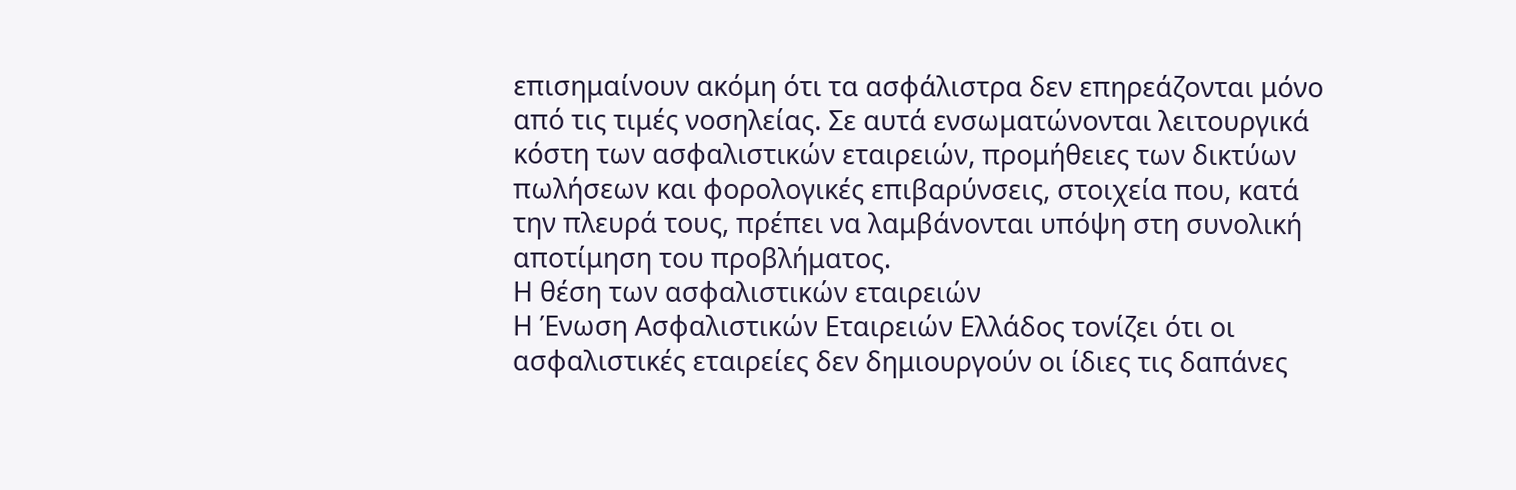επισημαίνουν ακόμη ότι τα ασφάλιστρα δεν επηρεάζονται μόνο από τις τιμές νοσηλείας. Σε αυτά ενσωματώνονται λειτουργικά κόστη των ασφαλιστικών εταιρειών, προμήθειες των δικτύων πωλήσεων και φορολογικές επιβαρύνσεις, στοιχεία που, κατά την πλευρά τους, πρέπει να λαμβάνονται υπόψη στη συνολική αποτίμηση του προβλήματος.
Η θέση των ασφαλιστικών εταιρειών
Η Ένωση Ασφαλιστικών Εταιρειών Ελλάδος τονίζει ότι οι ασφαλιστικές εταιρείες δεν δημιουργούν οι ίδιες τις δαπάνες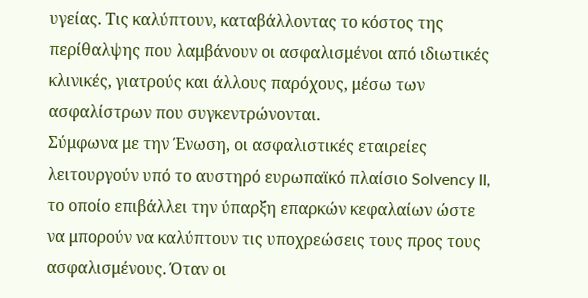υγείας. Τις καλύπτουν, καταβάλλοντας το κόστος της περίθαλψης που λαμβάνουν οι ασφαλισμένοι από ιδιωτικές κλινικές, γιατρούς και άλλους παρόχους, μέσω των ασφαλίστρων που συγκεντρώνονται.
Σύμφωνα με την Ένωση, οι ασφαλιστικές εταιρείες λειτουργούν υπό το αυστηρό ευρωπαϊκό πλαίσιο Solvency II, το οποίο επιβάλλει την ύπαρξη επαρκών κεφαλαίων ώστε να μπορούν να καλύπτουν τις υποχρεώσεις τους προς τους ασφαλισμένους. Όταν οι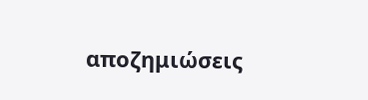αποζημιώσεις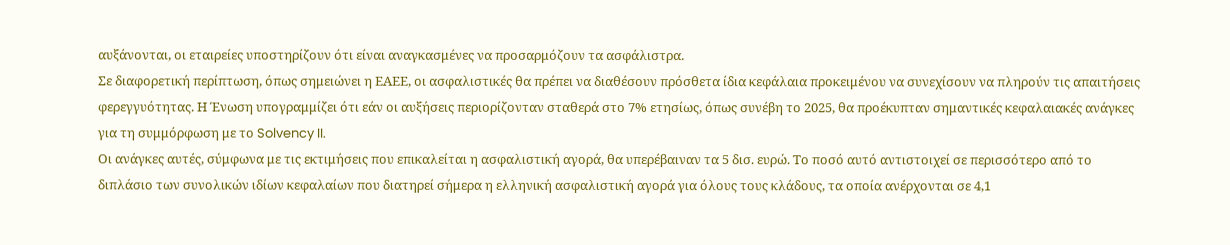αυξάνονται, οι εταιρείες υποστηρίζουν ότι είναι αναγκασμένες να προσαρμόζουν τα ασφάλιστρα.
Σε διαφορετική περίπτωση, όπως σημειώνει η ΕΑΕΕ, οι ασφαλιστικές θα πρέπει να διαθέσουν πρόσθετα ίδια κεφάλαια προκειμένου να συνεχίσουν να πληρούν τις απαιτήσεις φερεγγυότητας. Η Ένωση υπογραμμίζει ότι εάν οι αυξήσεις περιορίζονταν σταθερά στο 7% ετησίως, όπως συνέβη το 2025, θα προέκυπταν σημαντικές κεφαλαιακές ανάγκες για τη συμμόρφωση με το Solvency II.
Οι ανάγκες αυτές, σύμφωνα με τις εκτιμήσεις που επικαλείται η ασφαλιστική αγορά, θα υπερέβαιναν τα 5 δισ. ευρώ. Το ποσό αυτό αντιστοιχεί σε περισσότερο από το διπλάσιο των συνολικών ιδίων κεφαλαίων που διατηρεί σήμερα η ελληνική ασφαλιστική αγορά για όλους τους κλάδους, τα οποία ανέρχονται σε 4,1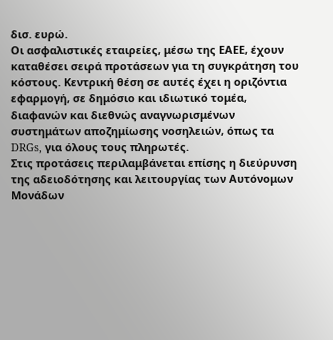δισ. ευρώ.
Οι ασφαλιστικές εταιρείες, μέσω της ΕΑΕΕ, έχουν καταθέσει σειρά προτάσεων για τη συγκράτηση του κόστους. Κεντρική θέση σε αυτές έχει η οριζόντια εφαρμογή, σε δημόσιο και ιδιωτικό τομέα, διαφανών και διεθνώς αναγνωρισμένων συστημάτων αποζημίωσης νοσηλειών, όπως τα DRGs, για όλους τους πληρωτές.
Στις προτάσεις περιλαμβάνεται επίσης η διεύρυνση της αδειοδότησης και λειτουργίας των Αυτόνομων Μονάδων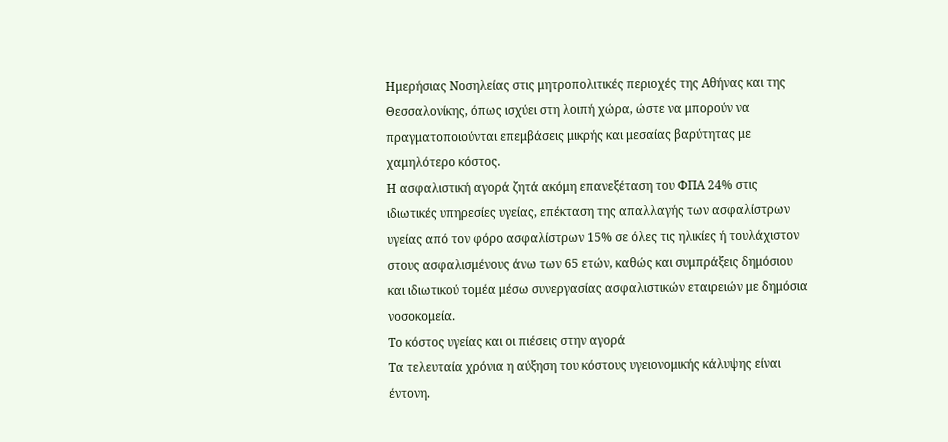Ημερήσιας Νοσηλείας στις μητροπολιτικές περιοχές της Αθήνας και της Θεσσαλονίκης, όπως ισχύει στη λοιπή χώρα, ώστε να μπορούν να πραγματοποιούνται επεμβάσεις μικρής και μεσαίας βαρύτητας με χαμηλότερο κόστος.
Η ασφαλιστική αγορά ζητά ακόμη επανεξέταση του ΦΠΑ 24% στις ιδιωτικές υπηρεσίες υγείας, επέκταση της απαλλαγής των ασφαλίστρων υγείας από τον φόρο ασφαλίστρων 15% σε όλες τις ηλικίες ή τουλάχιστον στους ασφαλισμένους άνω των 65 ετών, καθώς και συμπράξεις δημόσιου και ιδιωτικού τομέα μέσω συνεργασίας ασφαλιστικών εταιρειών με δημόσια νοσοκομεία.
Το κόστος υγείας και οι πιέσεις στην αγορά
Τα τελευταία χρόνια η αύξηση του κόστους υγειονομικής κάλυψης είναι έντονη.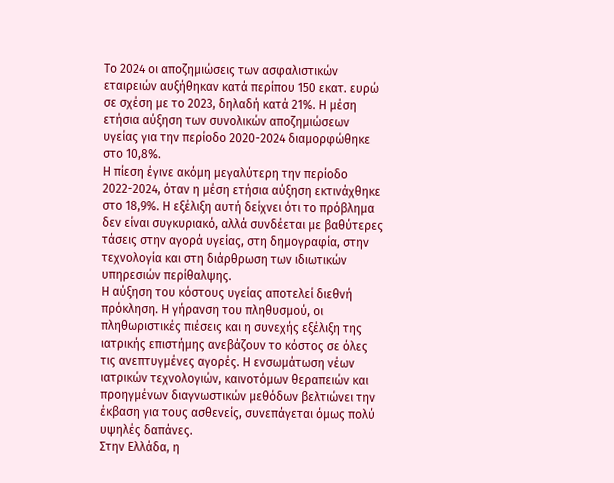Το 2024 οι αποζημιώσεις των ασφαλιστικών εταιρειών αυξήθηκαν κατά περίπου 150 εκατ. ευρώ σε σχέση με το 2023, δηλαδή κατά 21%. Η μέση ετήσια αύξηση των συνολικών αποζημιώσεων υγείας για την περίοδο 2020-2024 διαμορφώθηκε στο 10,8%.
Η πίεση έγινε ακόμη μεγαλύτερη την περίοδο 2022-2024, όταν η μέση ετήσια αύξηση εκτινάχθηκε στο 18,9%. Η εξέλιξη αυτή δείχνει ότι το πρόβλημα δεν είναι συγκυριακό, αλλά συνδέεται με βαθύτερες τάσεις στην αγορά υγείας, στη δημογραφία, στην τεχνολογία και στη διάρθρωση των ιδιωτικών υπηρεσιών περίθαλψης.
Η αύξηση του κόστους υγείας αποτελεί διεθνή πρόκληση. Η γήρανση του πληθυσμού, οι πληθωριστικές πιέσεις και η συνεχής εξέλιξη της ιατρικής επιστήμης ανεβάζουν το κόστος σε όλες τις ανεπτυγμένες αγορές. Η ενσωμάτωση νέων ιατρικών τεχνολογιών, καινοτόμων θεραπειών και προηγμένων διαγνωστικών μεθόδων βελτιώνει την έκβαση για τους ασθενείς, συνεπάγεται όμως πολύ υψηλές δαπάνες.
Στην Ελλάδα, η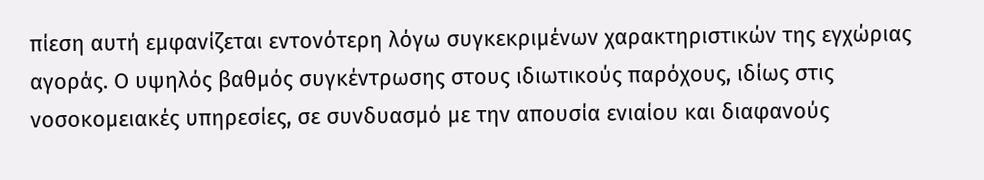πίεση αυτή εμφανίζεται εντονότερη λόγω συγκεκριμένων χαρακτηριστικών της εγχώριας αγοράς. Ο υψηλός βαθμός συγκέντρωσης στους ιδιωτικούς παρόχους, ιδίως στις νοσοκομειακές υπηρεσίες, σε συνδυασμό με την απουσία ενιαίου και διαφανούς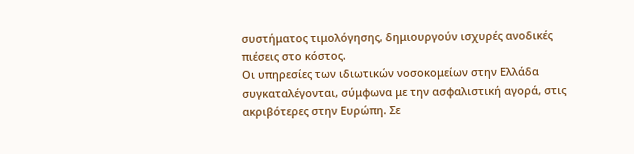συστήματος τιμολόγησης, δημιουργούν ισχυρές ανοδικές πιέσεις στο κόστος.
Οι υπηρεσίες των ιδιωτικών νοσοκομείων στην Ελλάδα συγκαταλέγονται, σύμφωνα με την ασφαλιστική αγορά, στις ακριβότερες στην Ευρώπη. Σε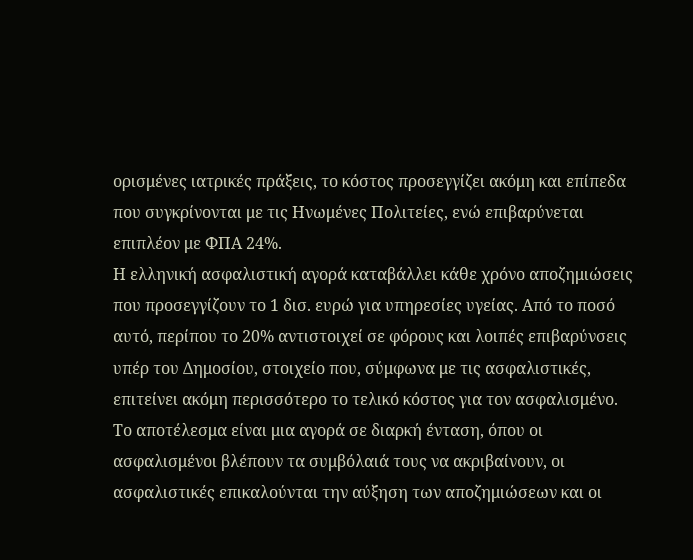ορισμένες ιατρικές πράξεις, το κόστος προσεγγίζει ακόμη και επίπεδα που συγκρίνονται με τις Ηνωμένες Πολιτείες, ενώ επιβαρύνεται επιπλέον με ΦΠΑ 24%.
Η ελληνική ασφαλιστική αγορά καταβάλλει κάθε χρόνο αποζημιώσεις που προσεγγίζουν το 1 δισ. ευρώ για υπηρεσίες υγείας. Από το ποσό αυτό, περίπου το 20% αντιστοιχεί σε φόρους και λοιπές επιβαρύνσεις υπέρ του Δημοσίου, στοιχείο που, σύμφωνα με τις ασφαλιστικές, επιτείνει ακόμη περισσότερο το τελικό κόστος για τον ασφαλισμένο.
Το αποτέλεσμα είναι μια αγορά σε διαρκή ένταση, όπου οι ασφαλισμένοι βλέπουν τα συμβόλαιά τους να ακριβαίνουν, οι ασφαλιστικές επικαλούνται την αύξηση των αποζημιώσεων και οι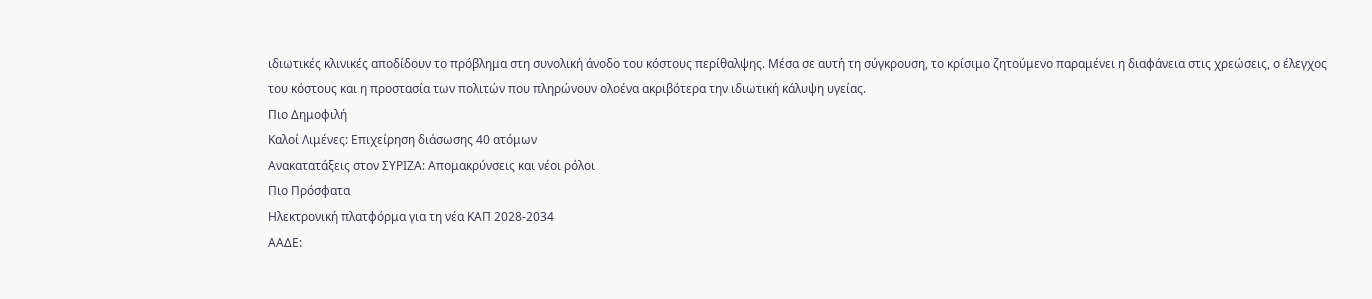ιδιωτικές κλινικές αποδίδουν το πρόβλημα στη συνολική άνοδο του κόστους περίθαλψης. Μέσα σε αυτή τη σύγκρουση, το κρίσιμο ζητούμενο παραμένει η διαφάνεια στις χρεώσεις, ο έλεγχος του κόστους και η προστασία των πολιτών που πληρώνουν ολοένα ακριβότερα την ιδιωτική κάλυψη υγείας.
Πιο Δημοφιλή
Καλοί Λιμένες: Επιχείρηση διάσωσης 40 ατόμων
Ανακατατάξεις στον ΣΥΡΙΖΑ: Απομακρύνσεις και νέοι ρόλοι
Πιο Πρόσφατα
Ηλεκτρονική πλατφόρμα για τη νέα ΚΑΠ 2028-2034
ΑΑΔΕ: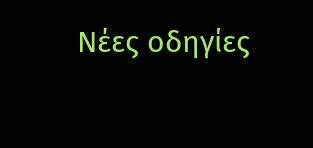Νέες οδηγίες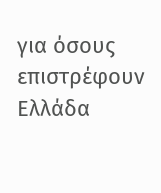για όσους επιστρέφουν Ελλάδα